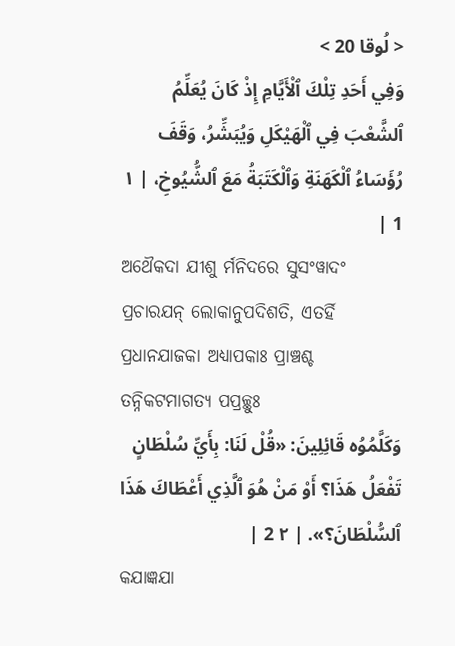< لُوقا 20 >
وَفِي أَحَدِ تِلْكَ ٱلْأَيَّامِ إِذْ كَانَ يُعَلِّمُ ٱلشَّعْبَ فِي ٱلْهَيْكَلِ وَيُبَشِّرُ، وَقَفَ رُؤَسَاءُ ٱلْكَهَنَةِ وَٱلْكَتَبَةُ مَعَ ٱلشُّيُوخِ، | ١ 1 |
ଅଥୈକଦା ଯୀଶୁ ର୍ମନିଦରେ ସୁସଂୱାଦଂ ପ୍ରଚାରଯନ୍ ଲୋକାନୁପଦିଶତି, ଏତର୍ହି ପ୍ରଧାନଯାଜକା ଅଧ୍ୟାପକାଃ ପ୍ରାଞ୍ଚଶ୍ଚ ତନ୍ନିକଟମାଗତ୍ୟ ପପ୍ରଚ୍ଛୁଃ
وَكَلَّمُوُه قَائِلِينَ: «قُلْ لَنَا: بِأَيِّ سُلْطَانٍ تَفْعَلُ هَذَا؟ أَوْ مَنْ هُوَ ٱلَّذِي أَعْطَاكَ هَذَا ٱلسُّلْطَانَ؟». | ٢ 2 |
କଯାଜ୍ଞଯା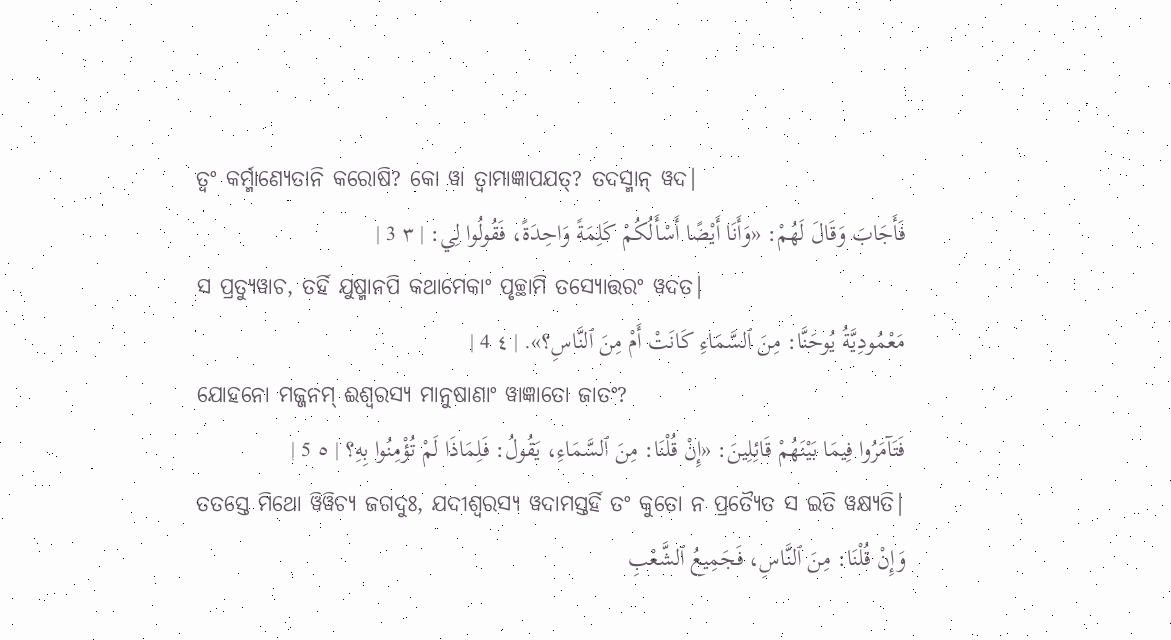ତ୍ୱଂ କର୍ମ୍ମାଣ୍ୟେତାନି କରୋଷି? କୋ ୱା ତ୍ୱାମାଜ୍ଞାପଯତ୍? ତଦସ୍ମାନ୍ ୱଦ|
فَأَجَابَ وَقَالَ لَهُمْ: «وَأَنَا أَيْضًا أَسْأَلُكُمْ كَلِمَةً وَاحِدَةً، فَقُولُوا لِي: | ٣ 3 |
ସ ପ୍ରତ୍ୟୁୱାଚ, ତର୍ହି ଯୁଷ୍ମାନପି କଥାମେକାଂ ପୃଚ୍ଛାମି ତସ୍ୟୋତ୍ତରଂ ୱଦତ|
مَعْمُودِيَّةُ يُوحَنَّا: مِنَ ٱلسَّمَاءِ كَانَتْ أَمْ مِنَ ٱلنَّاسِ؟». | ٤ 4 |
ଯୋହନୋ ମଜ୍ଜନମ୍ ଈଶ୍ୱରସ୍ୟ ମାନୁଷାଣାଂ ୱାଜ୍ଞାତୋ ଜାତଂ?
فَتَآمَرُوا فِيمَا بَيْنَهُمْ قَائِلِينَ: «إِنْ قُلْنَا: مِنَ ٱلسَّمَاءِ، يَقُولُ: فَلِمَاذَا لَمْ تُؤْمِنُوا بِهِ؟ | ٥ 5 |
ତତସ୍ତେ ମିଥୋ ୱିୱିଚ୍ୟ ଜଗଦୁଃ, ଯଦୀଶ୍ୱରସ୍ୟ ୱଦାମସ୍ତର୍ହି ତଂ କୁତୋ ନ ପ୍ରତ୍ୟୈତ ସ ଇତି ୱକ୍ଷ୍ୟତି|
وَإِنْ قُلْنَا: مِنَ ٱلنَّاسِ، فَجَمِيعُ ٱلشَّعْبِ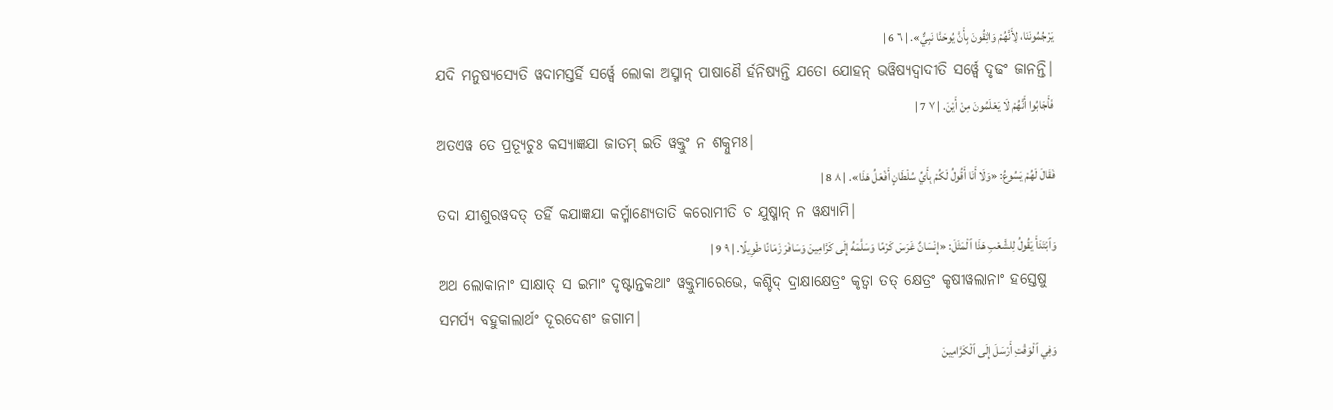يَرْجُمُونَنَا، لِأَنَّهُمْ وَاثِقُونَ بِأَنَّ يُوحَنَّا نَبِيٌّ». | ٦ 6 |
ଯଦି ମନୁଷ୍ୟସ୍ୟେତି ୱଦାମସ୍ତର୍ହି ସର୍ୱ୍ୱେ ଲୋକା ଅସ୍ମାନ୍ ପାଷାଣୈ ର୍ହନିଷ୍ୟନ୍ତି ଯତୋ ଯୋହନ୍ ଭୱିଷ୍ୟଦ୍ୱାଦୀତି ସର୍ୱ୍ୱେ ଦୃଢଂ ଜାନନ୍ତି|
فَأَجَابُوا أَنَّهُمْ لَا يَعْلَمُونَ مِنْ أَيْنَ. | ٧ 7 |
ଅତଏୱ ତେ ପ୍ରତ୍ୟୂଚୁଃ କସ୍ୟାଜ୍ଞଯା ଜାତମ୍ ଇତି ୱକ୍ତୁଂ ନ ଶକ୍ନୁମଃ|
فَقَالَ لَهُمْ يَسُوعُ: «وَلَا أَنَا أَقُولُ لَكُمْ بِأَيِّ سُلْطَانٍ أَفْعَلُ هَذَا». | ٨ 8 |
ତଦା ଯୀଶୁରୱଦତ୍ ତର୍ହି କଯାଜ୍ଞଯା କର୍ମ୍ମାଣ୍ୟେତାତି କରୋମୀତି ଚ ଯୁଷ୍ମାନ୍ ନ ୱକ୍ଷ୍ୟାମି|
وَٱبْتَدَأَ يَقُولُ لِلشَّعْبِ هَذَا ٱلْمَثَلَ: «إِنْسَانٌ غَرَسَ كَرْمًا وَسَلَّمَهُ إِلَى كَرَّامِينَ وَسَافَرَ زَمَانًا طَوِيلًا. | ٩ 9 |
ଅଥ ଲୋକାନାଂ ସାକ୍ଷାତ୍ ସ ଇମାଂ ଦୃଷ୍ଟାନ୍ତକଥାଂ ୱକ୍ତୁମାରେଭେ, କଶ୍ଚିଦ୍ ଦ୍ରାକ୍ଷାକ୍ଷେତ୍ରଂ କୃତ୍ୱା ତତ୍ କ୍ଷେତ୍ରଂ କୃଷୀୱଲାନାଂ ହସ୍ତେଷୁ ସମର୍ପ୍ୟ ବହୁକାଲାର୍ଥଂ ଦୂରଦେଶଂ ଜଗାମ|
وَفِي ٱلْوَقْتِ أَرْسَلَ إِلَى ٱلْكَرَّامِينَ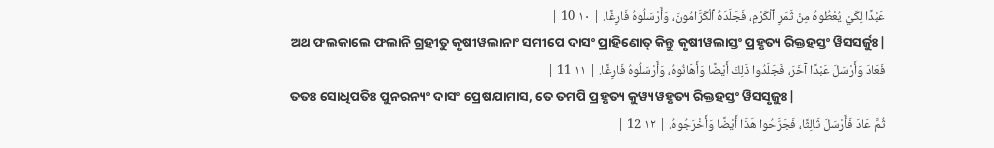عَبْدًا لِكَيْ يُعْطُوهُ مِنْ ثَمَرِ ٱلْكَرْمِ، فَجَلَدَهُ ٱلْكَرَّامُونَ، وَأَرْسَلُوهُ فَارِغًا. | ١٠ 10 |
ଅଥ ଫଲକାଲେ ଫଲାନି ଗ୍ରହୀତୁ କୃଷୀୱଲାନାଂ ସମୀପେ ଦାସଂ ପ୍ରାହିଣୋତ୍ କିନ୍ତୁ କୃଷୀୱଲାସ୍ତଂ ପ୍ରହୃତ୍ୟ ରିକ୍ତହସ୍ତଂ ୱିସସର୍ଜୁଃ|
فَعَادَ وَأَرْسَلَ عَبْدًا آخَرَ، فَجَلَدُوا ذَلِكَ أَيْضًا وَأَهَانُوهُ، وَأَرْسَلُوهُ فَارِغًا. | ١١ 11 |
ତତଃ ସୋଧିପତିଃ ପୁନରନ୍ୟଂ ଦାସଂ ପ୍ରେଷଯାମାସ, ତେ ତମପି ପ୍ରହୃତ୍ୟ କୁୱ୍ୟୱହୃତ୍ୟ ରିକ୍ତହସ୍ତଂ ୱିସସୃଜୁଃ|
ثُمَّ عَادَ فَأَرْسَلَ ثَالِثًا، فَجَرَّحُوا هَذَا أَيْضًا وَأَخْرَجُوهُ. | ١٢ 12 |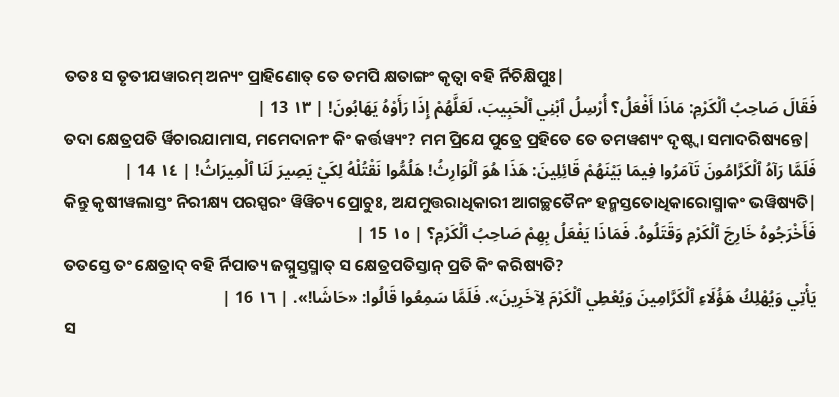ତତଃ ସ ତୃତୀଯୱାରମ୍ ଅନ୍ୟଂ ପ୍ରାହିଣୋତ୍ ତେ ତମପି କ୍ଷତାଙ୍ଗଂ କୃତ୍ୱା ବହି ର୍ନିଚିକ୍ଷିପୁଃ|
فَقَالَ صَاحِبُ ٱلْكَرْمِ: مَاذَا أَفْعَلُ؟ أُرْسِلُ ٱبْنِي ٱلْحَبِيبَ، لَعَلَّهُمْ إِذَا رَأَوْهُ يَهَابُونَ! | ١٣ 13 |
ତଦା କ୍ଷେତ୍ରପତି ର୍ୱିଚାରଯାମାସ, ମମେଦାନୀଂ କିଂ କର୍ତ୍ତୱ୍ୟଂ? ମମ ପ୍ରିଯେ ପୁତ୍ରେ ପ୍ରହିତେ ତେ ତମୱଶ୍ୟଂ ଦୃଷ୍ଟ୍ୱା ସମାଦରିଷ୍ୟନ୍ତେ|
فَلَمَّا رَآهُ ٱلْكَرَّامُونَ تَآمَرُوا فِيمَا بَيْنَهُمْ قَائِلِينَ: هَذَا هُوَ ٱلْوَارِثُ! هَلُمُّوا نَقْتُلْهُ لِكَيْ يَصِيرَ لَنَا ٱلْمِيرَاثُ! | ١٤ 14 |
କିନ୍ତୁ କୃଷୀୱଲାସ୍ତଂ ନିରୀକ୍ଷ୍ୟ ପରସ୍ପରଂ ୱିୱିଚ୍ୟ ପ୍ରୋଚୁଃ, ଅଯମୁତ୍ତରାଧିକାରୀ ଆଗଚ୍ଛତୈନଂ ହନ୍ମସ୍ତତୋଧିକାରୋସ୍ମାକଂ ଭୱିଷ୍ୟତି|
فَأَخْرَجُوهُ خَارِجَ ٱلْكَرْمِ وَقَتَلُوهُ. فَمَاذَا يَفْعَلُ بِهِمْ صَاحِبُ ٱلْكَرْمِ؟ | ١٥ 15 |
ତତସ୍ତେ ତଂ କ୍ଷେତ୍ରାଦ୍ ବହି ର୍ନିପାତ୍ୟ ଜଘ୍ନୁସ୍ତସ୍ମାତ୍ ସ କ୍ଷେତ୍ରପତିସ୍ତାନ୍ ପ୍ରତି କିଂ କରିଷ୍ୟତି?
يَأْتِي وَيُهْلِكُ هَؤُلَاءِ ٱلْكَرَّامِينَ وَيُعْطِي ٱلْكَرْمَ لِآخَرِينَ». فَلَمَّا سَمِعُوا قَالُوا: «حَاشَا!». | ١٦ 16 |
ସ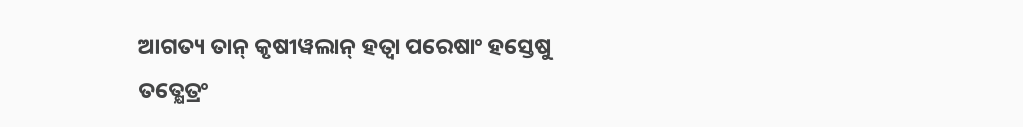ଆଗତ୍ୟ ତାନ୍ କୃଷୀୱଲାନ୍ ହତ୍ୱା ପରେଷାଂ ହସ୍ତେଷୁ ତତ୍କ୍ଷେତ୍ରଂ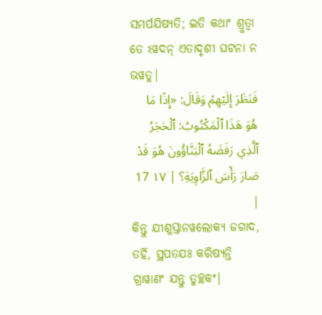ସମର୍ପଯିଷ୍ୟତି; ଇତି କଥାଂ ଶ୍ରୁତ୍ୱା ତେ ଽୱଦନ୍ ଏତାଦୃଶୀ ଘଟନା ନ ଭୱତୁ|
فَنَظَرَ إِلَيْهِمْ وَقَالَ: «إِذًا مَا هُوَ هَذَا ٱلْمَكْتُوبُ: ٱلْحَجَرُ ٱلَّذِي رَفَضَهُ ٱلْبَنَّاؤُونَ هُوَ قَدْ صَارَ رَأْسَ ٱلزَّاوِيَةِ؟ | ١٧ 17 |
କିନ୍ତୁ ଯୀଶୁସ୍ତାନୱଲୋକ୍ୟ ଜଗାଦ, ତର୍ହି, ସ୍ଥପତଯଃ କରିଷ୍ୟନ୍ତି ଗ୍ରାୱାଣଂ ଯନ୍ତୁ ତୁଚ୍ଛକଂ|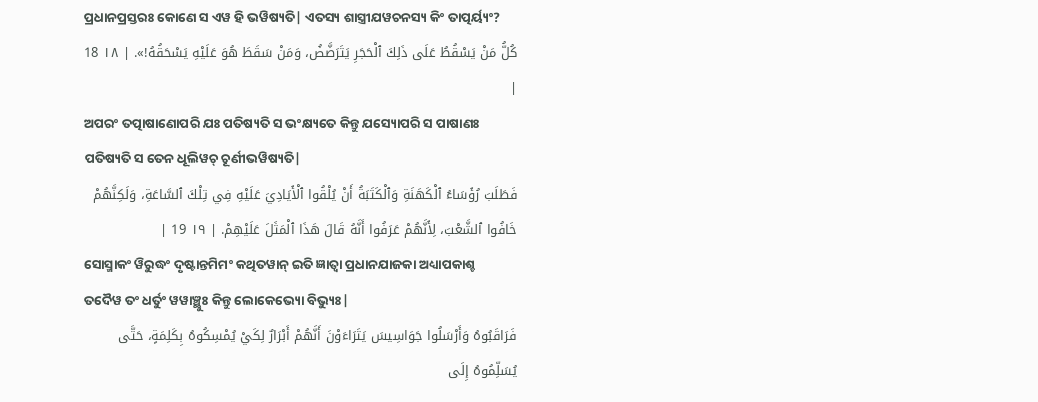ପ୍ରଧାନପ୍ରସ୍ତରଃ କୋଣେ ସ ଏୱ ହି ଭୱିଷ୍ୟତି| ଏତସ୍ୟ ଶାସ୍ତ୍ରୀଯୱଚନସ୍ୟ କିଂ ତାତ୍ପର୍ୟ୍ୟଂ?
كُلُّ مَنْ يَسْقُطُ عَلَى ذَلِكَ ٱلْحَجَرِ يَتَرَضَّضُ، وَمَنْ سَقَطَ هُوَ عَلَيْهِ يَسْحَقُهُ!». | ١٨ 18 |
ଅପରଂ ତତ୍ପାଷାଣୋପରି ଯଃ ପତିଷ୍ୟତି ସ ଭଂକ୍ଷ୍ୟତେ କିନ୍ତୁ ଯସ୍ୟୋପରି ସ ପାଷାଣଃ ପତିଷ୍ୟତି ସ ତେନ ଧୂଲିୱଚ୍ ଚୂର୍ଣୀଭୱିଷ୍ୟତି|
فَطَلَبَ رُؤَسَاءُ ٱلْكَهَنَةِ وَٱلْكَتَبَةُ أَنْ يُلْقُوا ٱلْأَيَادِيَ عَلَيْهِ فِي تِلْكَ ٱلسَّاعَةِ، وَلَكِنَّهُمْ خَافُوا ٱلشَّعْبَ، لِأَنَّهُمْ عَرَفُوا أَنَّهُ قَالَ هَذَا ٱلْمَثَلَ عَلَيْهِمْ. | ١٩ 19 |
ସୋସ୍ମାକଂ ୱିରୁଦ୍ଧଂ ଦୃଷ୍ଟାନ୍ତମିମଂ କଥିତୱାନ୍ ଇତି ଜ୍ଞାତ୍ୱା ପ୍ରଧାନଯାଜକା ଅଧ୍ୟାପକାଶ୍ଚ ତଦୈୱ ତଂ ଧର୍ତୁଂ ୱୱାଞ୍ଛୁଃ କିନ୍ତୁ ଲୋକେଭ୍ୟୋ ବିଭ୍ୟୁଃ|
فَرَاقَبُوهُ وَأَرْسَلُوا جَوَاسِيسَ يَتَرَاءَوْنَ أَنَّهُمْ أَبْرَارٌ لِكَيْ يُمْسِكُوهُ بِكَلِمَةٍ، حَتَّى يُسَلِّمُوهُ إِلَى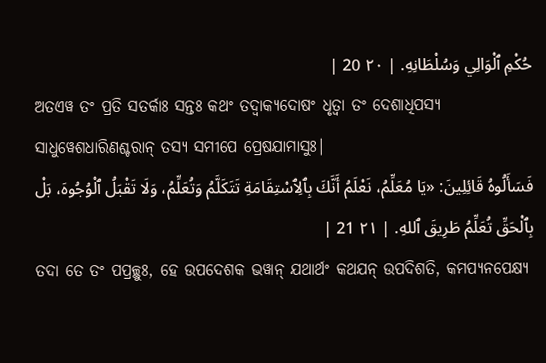حُكْمِ ٱلْوَالِي وَسُلْطَانِهِ. | ٢٠ 20 |
ଅତଏୱ ତଂ ପ୍ରତି ସତର୍କାଃ ସନ୍ତଃ କଥଂ ତଦ୍ୱାକ୍ୟଦୋଷଂ ଧୃତ୍ୱା ତଂ ଦେଶାଧିପସ୍ୟ ସାଧୁୱେଶଧାରିଣଶ୍ଚରାନ୍ ତସ୍ୟ ସମୀପେ ପ୍ରେଷଯାମାସୁଃ|
فَسَأَلُوهُ قَائِلِينَ: «يَا مُعَلِّمُ، نَعْلَمُ أَنَّكَ بِٱلِٱسْتِقَامَةِ تَتَكَلَّمُ وَتُعَلِّمُ، وَلَا تَقْبَلُ ٱلْوُجُوهَ، بَلْ بِٱلْحَقِّ تُعَلِّمُ طَرِيقَ ٱللهِ. | ٢١ 21 |
ତଦା ତେ ତଂ ପପ୍ରଚ୍ଛୁଃ, ହେ ଉପଦେଶକ ଭୱାନ୍ ଯଥାର୍ଥଂ କଥଯନ୍ ଉପଦିଶତି, କମପ୍ୟନପେକ୍ଷ୍ୟ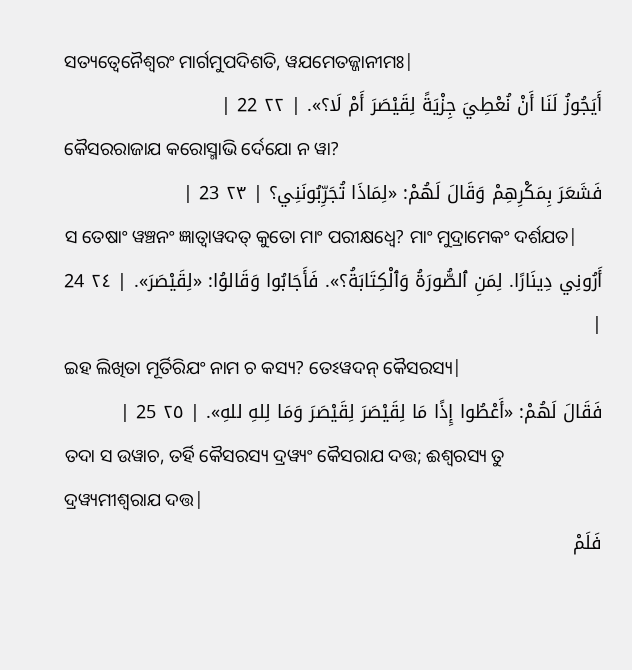ସତ୍ୟତ୍ୱେନୈଶ୍ୱରଂ ମାର୍ଗମୁପଦିଶତି, ୱଯମେତଜ୍ଜାନୀମଃ|
أَيَجُوزُ لَنَا أَنْ نُعْطِيَ جِزْيَةً لِقَيْصَرَ أَمْ لَا؟». | ٢٢ 22 |
କୈସରରାଜାଯ କରୋସ୍ମାଭି ର୍ଦେଯୋ ନ ୱା?
فَشَعَرَ بِمَكْرِهِمْ وَقَالَ لَهُمْ: «لِمَاذَا تُجَرِّبُونَنِي؟ | ٢٣ 23 |
ସ ତେଷାଂ ୱଞ୍ଚନଂ ଜ୍ଞାତ୍ୱାୱଦତ୍ କୁତୋ ମାଂ ପରୀକ୍ଷଧ୍ୱେ? ମାଂ ମୁଦ୍ରାମେକଂ ଦର୍ଶଯତ|
أَرُونِي دِينَارًا. لِمَنِ ٱلصُّورَةُ وَٱلْكِتَابَةُ؟». فَأَجَابُوا وَقَالوُا: «لِقَيْصَرَ». | ٢٤ 24 |
ଇହ ଲିଖିତା ମୂର୍ତିରିଯଂ ନାମ ଚ କସ୍ୟ? ତେଽୱଦନ୍ କୈସରସ୍ୟ|
فَقَالَ لَهُمْ: «أَعْطُوا إِذًا مَا لِقَيْصَرَ لِقَيْصَرَ وَمَا لِلهِ للهِ». | ٢٥ 25 |
ତଦା ସ ଉୱାଚ, ତର୍ହି କୈସରସ୍ୟ ଦ୍ରୱ୍ୟଂ କୈସରାଯ ଦତ୍ତ; ଈଶ୍ୱରସ୍ୟ ତୁ ଦ୍ରୱ୍ୟମୀଶ୍ୱରାଯ ଦତ୍ତ|
فَلَمْ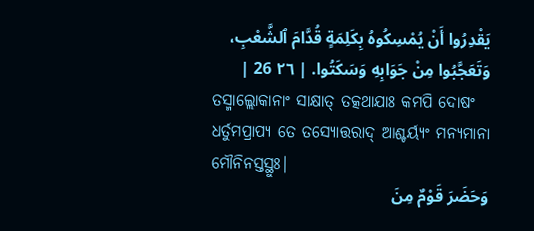يَقْدِرُوا أَنْ يُمْسِكُوهُ بِكَلِمَةٍ قُدَّامَ ٱلشَّعْبِ، وَتَعَجَّبُوا مِنْ جَوَابِهِ وَسَكَتُوا. | ٢٦ 26 |
ତସ୍ମାଲ୍ଲୋକାନାଂ ସାକ୍ଷାତ୍ ତତ୍କଥାଯାଃ କମପି ଦୋଷଂ ଧର୍ତୁମପ୍ରାପ୍ୟ ତେ ତସ୍ୟୋତ୍ତରାଦ୍ ଆଶ୍ଚର୍ୟ୍ୟଂ ମନ୍ୟମାନା ମୌନିନସ୍ତସ୍ଥୁଃ|
وَحَضَرَ قَوْمٌ مِنَ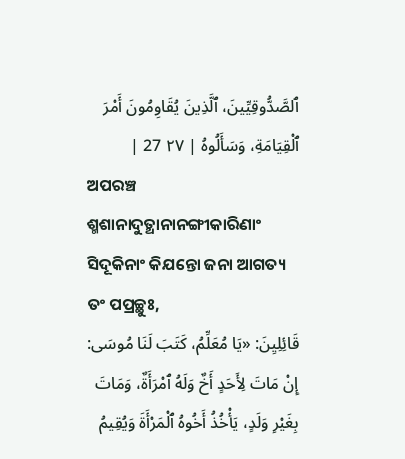ٱلصَّدُّوقِيِّينَ، ٱلَّذِينَ يُقَاوِمُونَ أَمْرَ ٱلْقِيَامَةِ، وَسَأَلُوهُ | ٢٧ 27 |
ଅପରଞ୍ଚ ଶ୍ମଶାନାଦୁତ୍ଥାନାନଙ୍ଗୀକାରିଣାଂ ସିଦୂକିନାଂ କିଯନ୍ତୋ ଜନା ଆଗତ୍ୟ ତଂ ପପ୍ରଚ୍ଛୁଃ,
قَائِلِيِنَ: «يَا مُعَلِّمُ، كَتَبَ لَنَا مُوسَى: إِنْ مَاتَ لِأَحَدٍ أَخٌ وَلَهُ ٱمْرَأَةٌ، وَمَاتَ بِغَيْرِ وَلَدٍ، يَأْخُذُ أَخُوهُ ٱلْمَرْأَةَ وَيُقِيمُ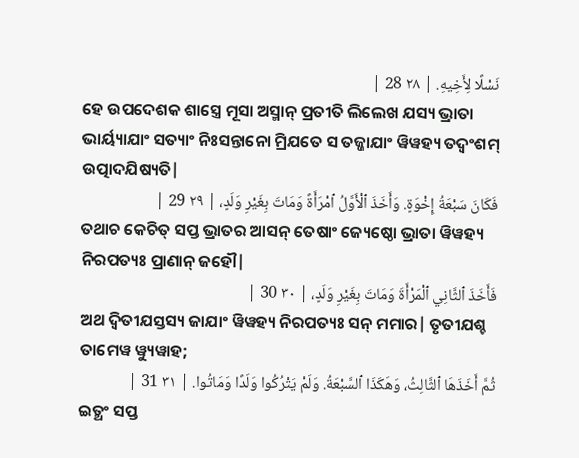نَسْلًا لِأَخِيهِ. | ٢٨ 28 |
ହେ ଉପଦେଶକ ଶାସ୍ତ୍ରେ ମୂସା ଅସ୍ମାନ୍ ପ୍ରତୀତି ଲିଲେଖ ଯସ୍ୟ ଭ୍ରାତା ଭାର୍ୟ୍ୟାଯାଂ ସତ୍ୟାଂ ନିଃସନ୍ତାନୋ ମ୍ରିଯତେ ସ ତଜ୍ଜାଯାଂ ୱିୱହ୍ୟ ତଦ୍ୱଂଶମ୍ ଉତ୍ପାଦଯିଷ୍ୟତି|
فَكَانَ سَبْعَةُ إِخْوَةٍ. وَأَخَذَ ٱلْأَوَّلُ ٱمْرَأَةً وَمَاتَ بِغَيْرِ وَلَدٍ، | ٢٩ 29 |
ତଥାଚ କେଚିତ୍ ସପ୍ତ ଭ୍ରାତର ଆସନ୍ ତେଷାଂ ଜ୍ୟେଷ୍ଠୋ ଭ୍ରାତା ୱିୱହ୍ୟ ନିରପତ୍ୟଃ ପ୍ରାଣାନ୍ ଜହୌ|
فَأَخَذَ ٱلثَّانِي ٱلْمَرْأَةَ وَمَاتَ بِغَيْرِ وَلَدٍ، | ٣٠ 30 |
ଅଥ ଦ୍ୱିତୀଯସ୍ତସ୍ୟ ଜାଯାଂ ୱିୱହ୍ୟ ନିରପତ୍ୟଃ ସନ୍ ମମାର| ତୃତୀଯଶ୍ଚ ତାମେୱ ୱ୍ୟୁୱାହ;
ثُمَّ أَخَذَهَا ٱلثَّالِثُ، وَهَكَذَا ٱلسَّبْعَةُ. وَلَمْ يَتْرُكُوا وَلَدًا وَمَاتُوا. | ٣١ 31 |
ଇତ୍ଥଂ ସପ୍ତ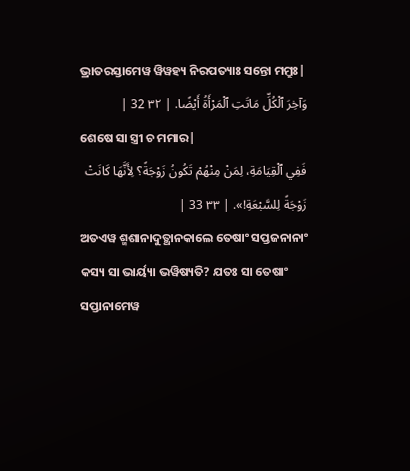ଭ୍ରାତରସ୍ତାମେୱ ୱିୱହ୍ୟ ନିରପତ୍ୟାଃ ସନ୍ତୋ ମମ୍ରୁଃ|
وَآخِرَ ٱلْكُلِّ مَاتَتِ ٱلْمَرْأَةُ أَيْضًا. | ٣٢ 32 |
ଶେଷେ ସା ସ୍ତ୍ରୀ ଚ ମମାର|
فَفِي ٱلْقِيَامَةِ، لِمَنْ مِنْهُمْ تَكُونُ زَوْجَةً؟ لِأَنَّهَا كَانَتْ زَوْجَةً لِلسَّبْعَةِ!». | ٣٣ 33 |
ଅତଏୱ ଶ୍ମଶାନାଦୁତ୍ଥାନକାଲେ ତେଷାଂ ସପ୍ତଜନାନାଂ କସ୍ୟ ସା ଭାର୍ୟ୍ୟା ଭୱିଷ୍ୟତି? ଯତଃ ସା ତେଷାଂ ସପ୍ତାନାମେୱ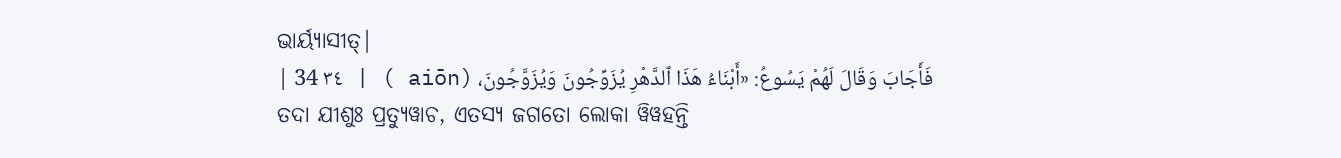ଭାର୍ୟ୍ୟାସୀତ୍|
فَأَجَابَ وَقَالَ لَهُمْ يَسُوعُ: «أَبْنَاءُ هَذَا ٱلدَّهْرِ يُزَوِّجُونَ وَيُزَوَّجُونَ، (aiōn ) | ٣٤ 34 |
ତଦା ଯୀଶୁଃ ପ୍ରତ୍ୟୁୱାଚ, ଏତସ୍ୟ ଜଗତୋ ଲୋକା ୱିୱହନ୍ତି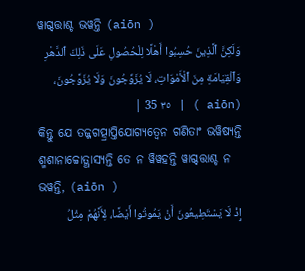ୱାଗ୍ଦତ୍ତାଶ୍ଚ ଭୱନ୍ତି (aiōn )
وَلَكِنَّ ٱلَّذِينَ حُسِبُوا أَهْلًا لِلْحُصُولِ عَلَى ذَلِكَ ٱلدَّهْرِ وَٱلْقِيَامَةِ مِنَ ٱلْأَمْوَاتِ، لَا يُزَوِّجُونَ وَلَا يُزَوَّجُونَ، (aiōn ) | ٣٥ 35 |
କିନ୍ତୁ ଯେ ତଜ୍ଜଗତ୍ପ୍ରାପ୍ତିଯୋଗ୍ୟତ୍ୱେନ ଗଣିତାଂ ଭୱିଷ୍ୟନ୍ତି ଶ୍ମଶାନାଚ୍ଚୋତ୍ଥାସ୍ୟନ୍ତି ତେ ନ ୱିୱହନ୍ତି ୱାଗ୍ଦତ୍ତାଶ୍ଚ ନ ଭୱନ୍ତି, (aiōn )
إِذْ لَا يَسْتَطِيعُونَ أَنْ يَمُوتُوا أَيْضًا، لِأَنَّهُمْ مِثْلُ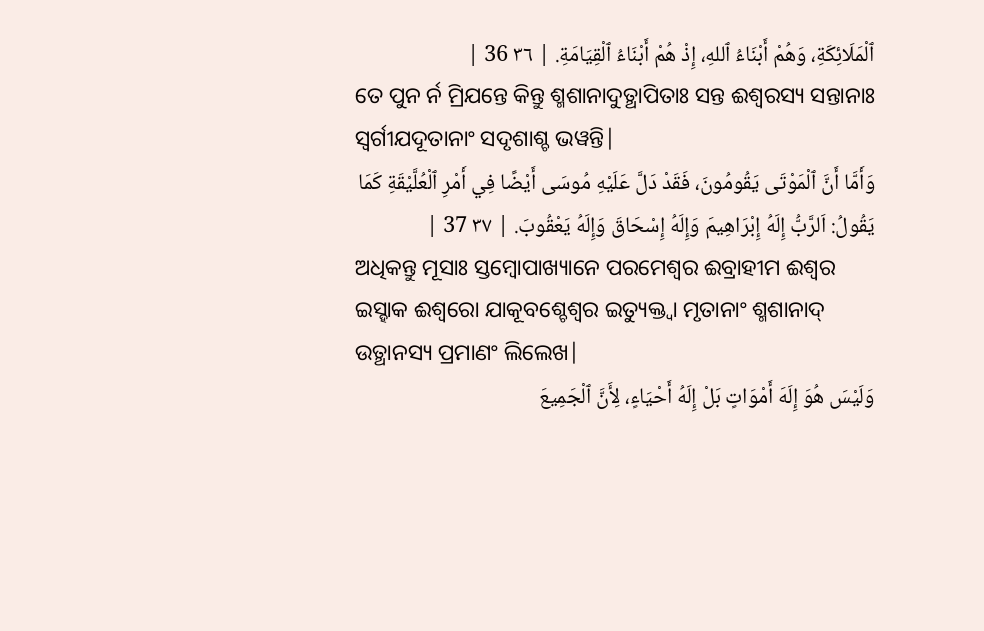ٱلْمَلَائِكَةِ، وَهُمْ أَبْنَاءُ ٱللهِ، إِذْ هُمْ أَبْنَاءُ ٱلْقِيَامَةِ. | ٣٦ 36 |
ତେ ପୁନ ର୍ନ ମ୍ରିଯନ୍ତେ କିନ୍ତୁ ଶ୍ମଶାନାଦୁତ୍ଥାପିତାଃ ସନ୍ତ ଈଶ୍ୱରସ୍ୟ ସନ୍ତାନାଃ ସ୍ୱର୍ଗୀଯଦୂତାନାଂ ସଦୃଶାଶ୍ଚ ଭୱନ୍ତି|
وَأَمَّا أَنَّ ٱلْمَوْتَى يَقُومُونَ، فَقَدْ دَلَّ عَلَيْهِ مُوسَى أَيْضًا فِي أَمْرِ ٱلْعُلَّيْقَةِ كَمَا يَقُولُ: اَلرَّبُّ إِلَهُ إِبْرَاهِيمَ وَإِلَهُ إِسْحَاقَ وَإِلَهُ يَعْقُوبَ. | ٣٧ 37 |
ଅଧିକନ୍ତୁ ମୂସାଃ ସ୍ତମ୍ବୋପାଖ୍ୟାନେ ପରମେଶ୍ୱର ଈବ୍ରାହୀମ ଈଶ୍ୱର ଇସ୍ହାକ ଈଶ୍ୱରୋ ଯାକୂବଶ୍ଚେଶ୍ୱର ଇତ୍ୟୁକ୍ତ୍ୱା ମୃତାନାଂ ଶ୍ମଶାନାଦ୍ ଉତ୍ଥାନସ୍ୟ ପ୍ରମାଣଂ ଲିଲେଖ|
وَلَيْسَ هُوَ إِلَهَ أَمْوَاتٍ بَلْ إِلَهُ أَحْيَاءٍ، لِأَنَّ ٱلْجَمِيعَ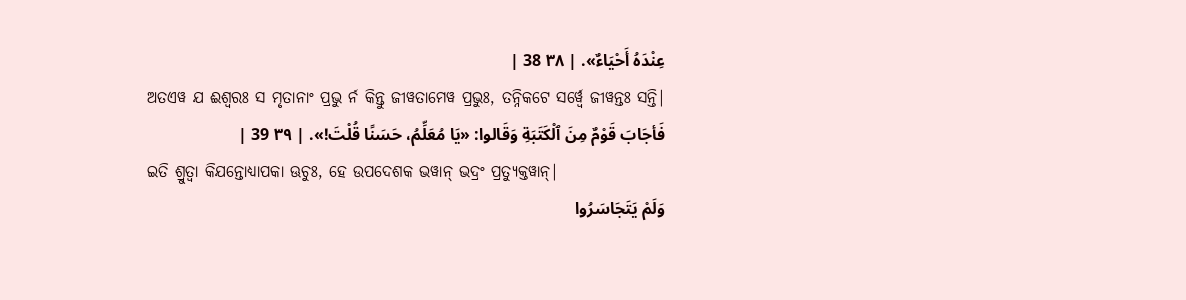عِنْدَهُ أَحْيَاءٌ». | ٣٨ 38 |
ଅତଏୱ ଯ ଈଶ୍ୱରଃ ସ ମୃତାନାଂ ପ୍ରଭୁ ର୍ନ କିନ୍ତୁ ଜୀୱତାମେୱ ପ୍ରଭୁଃ, ତନ୍ନିକଟେ ସର୍ୱ୍ୱେ ଜୀୱନ୍ତଃ ସନ୍ତି|
فَأجَابَ قَوْمٌ مِنَ ٱلْكَتَبَةِ وَقَالوا: «يَا مُعَلِّمُ، حَسَنًا قُلْتَ!». | ٣٩ 39 |
ଇତି ଶ୍ରୁତ୍ୱା କିଯନ୍ତୋଧ୍ୟାପକା ଊଚୁଃ, ହେ ଉପଦେଶକ ଭୱାନ୍ ଭଦ୍ରଂ ପ୍ରତ୍ୟୁକ୍ତୱାନ୍|
وَلَمْ يَتَجَاسَرُوا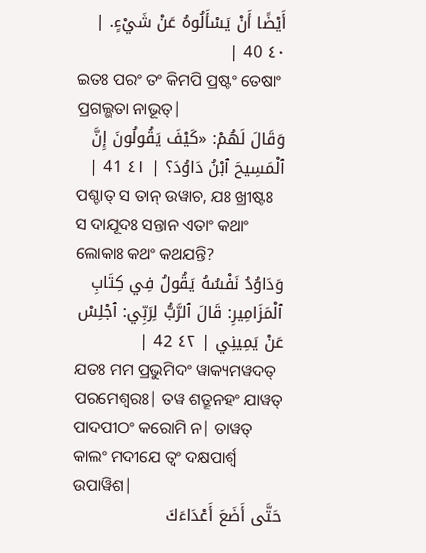أَيْضًا أَنْ يَسْأَلُوهُ عَنْ شَيْءٍ. | ٤٠ 40 |
ଇତଃ ପରଂ ତଂ କିମପି ପ୍ରଷ୍ଟଂ ତେଷାଂ ପ୍ରଗଲ୍ଭତା ନାଭୂତ୍|
وَقَالَ لَهُمْ: «كَيْفَ يَقُولُونَ إِنَّ ٱلْمَسِيحَ ٱبْنُ دَاوُدَ؟ | ٤١ 41 |
ପଶ୍ଚାତ୍ ସ ତାନ୍ ଉୱାଚ, ଯଃ ଖ୍ରୀଷ୍ଟଃ ସ ଦାଯୂଦଃ ସନ୍ତାନ ଏତାଂ କଥାଂ ଲୋକାଃ କଥଂ କଥଯନ୍ତି?
وَدَاوُدُ نَفْسُهُ يَقُولُ فِي كِتَابِ ٱلْمَزَامِيرِ: قَالَ ٱلرَّبُّ لِرَبِّي: ٱجْلِسْ عَنْ يَمِينِي | ٤٢ 42 |
ଯତଃ ମମ ପ୍ରଭୁମିଦଂ ୱାକ୍ୟମୱଦତ୍ ପରମେଶ୍ୱରଃ| ତୱ ଶତ୍ରୂନହଂ ଯାୱତ୍ ପାଦପୀଠଂ କରୋମି ନ| ତାୱତ୍ କାଲଂ ମଦୀଯେ ତ୍ୱଂ ଦକ୍ଷପାର୍ଶ୍ୱ ଉପାୱିଶ|
حَتَّى أَضَعَ أَعْدَاءَكَ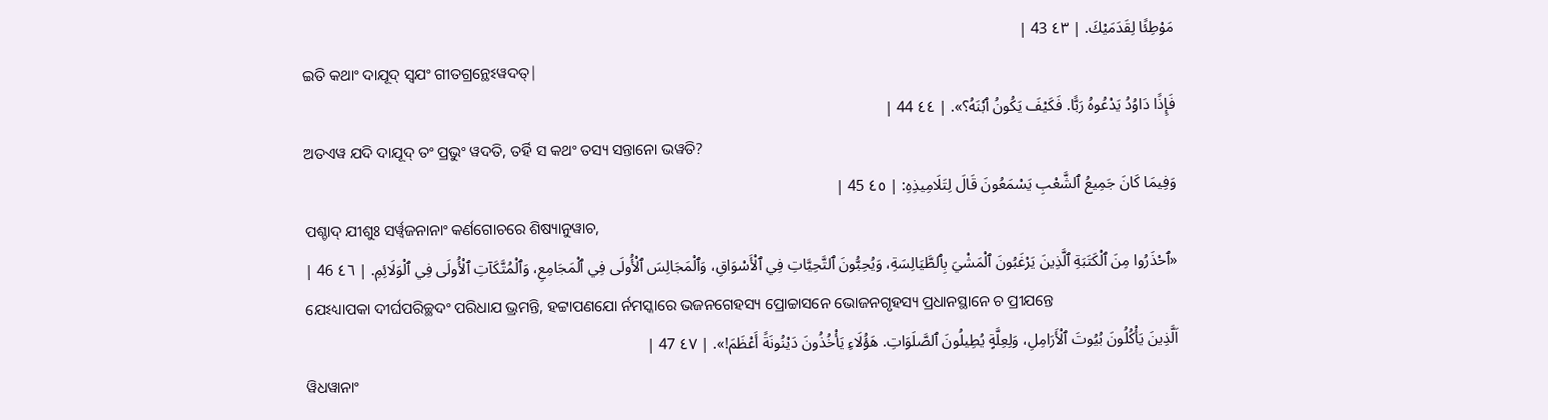مَوْطِئًا لِقَدَمَيْكَ. | ٤٣ 43 |
ଇତି କଥାଂ ଦାଯୂଦ୍ ସ୍ୱଯଂ ଗୀତଗ୍ରନ୍ଥେଽୱଦତ୍|
فَإِذًا دَاوُدُ يَدْعُوهُ رَبًّا. فَكَيْفَ يَكُونُ ٱبْنَهُ؟». | ٤٤ 44 |
ଅତଏୱ ଯଦି ଦାଯୂଦ୍ ତଂ ପ୍ରଭୁଂ ୱଦତି, ତର୍ହି ସ କଥଂ ତସ୍ୟ ସନ୍ତାନୋ ଭୱତି?
وَفِيمَا كَانَ جَمِيعُ ٱلشَّعْبِ يَسْمَعُونَ قَالَ لِتَلَامِيذِهِ: | ٤٥ 45 |
ପଶ୍ଚାଦ୍ ଯୀଶୁଃ ସର୍ୱ୍ୱଜନାନାଂ କର୍ଣଗୋଚରେ ଶିଷ୍ୟାନୁୱାଚ,
«ٱحْذَرُوا مِنَ ٱلْكَتَبَةِ ٱلَّذِينَ يَرْغَبُونَ ٱلْمَشْيَ بِٱلطَّيَالِسَةِ، وَيُحِبُّونَ ٱلتَّحِيَّاتِ فِي ٱلْأَسْوَاقِ، وَٱلْمَجَالِسَ ٱلْأُولَى فِي ٱلْمَجَامِعِ، وَٱلْمُتَّكَآتِ ٱلْأُولَى فِي ٱلْوَلَائِمِ. | ٤٦ 46 |
ଯେଽଧ୍ୟାପକା ଦୀର୍ଘପରିଚ୍ଛଦଂ ପରିଧାଯ ଭ୍ରମନ୍ତି, ହଟ୍ଟାପଣଯୋ ର୍ନମସ୍କାରେ ଭଜନଗେହସ୍ୟ ପ୍ରୋଚ୍ଚାସନେ ଭୋଜନଗୃହସ୍ୟ ପ୍ରଧାନସ୍ଥାନେ ଚ ପ୍ରୀଯନ୍ତେ
اَلَّذِينَ يَأْكُلُونَ بُيُوتَ ٱلْأَرَامِلِ، وَلِعِلَّةٍ يُطِيلُونَ ٱلصَّلَوَاتِ. هَؤُلَاءِ يَأْخُذُونَ دَيْنُونَةً أَعْظَمَ!». | ٤٧ 47 |
ୱିଧୱାନାଂ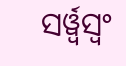ସର୍ୱ୍ୱସ୍ୱଂ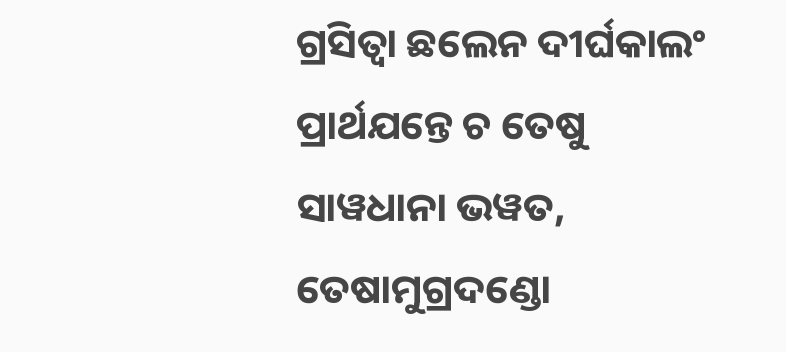ଗ୍ରସିତ୍ୱା ଛଲେନ ଦୀର୍ଘକାଲଂ ପ୍ରାର୍ଥଯନ୍ତେ ଚ ତେଷୁ ସାୱଧାନା ଭୱତ, ତେଷାମୁଗ୍ରଦଣ୍ଡୋ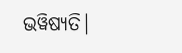ଭୱିଷ୍ୟତି|